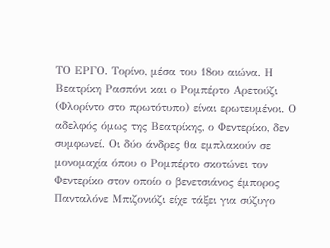ΤΟ ΕΡΓΟ. Τορίνο, μέσα του 18ου αιώνα. Η Βεατρίκη Ρασπόνι και ο Ρομπέρτο Αρετούζι (Φλορίντο στο πρωτότυπο) είναι ερωτευμένοι. Ο αδελφός όμως της Βεατρίκης, ο Φεντερίκο, δεν συμφωνεί. Οι δύο άνδρες θα εμπλακούν σε μονομαχία όπου ο Ρομπέρτο σκοτώνει τον Φεντερίκο στον οποίο ο βενετσιάνος έμπορος Πανταλόνε Μπιζονιόζι είχε τάξει για σύζυγο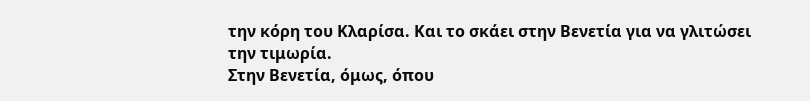την κόρη του Κλαρίσα. Και το σκάει στην Βενετία για να γλιτώσει την τιμωρία.
Στην Βενετία, όμως, όπου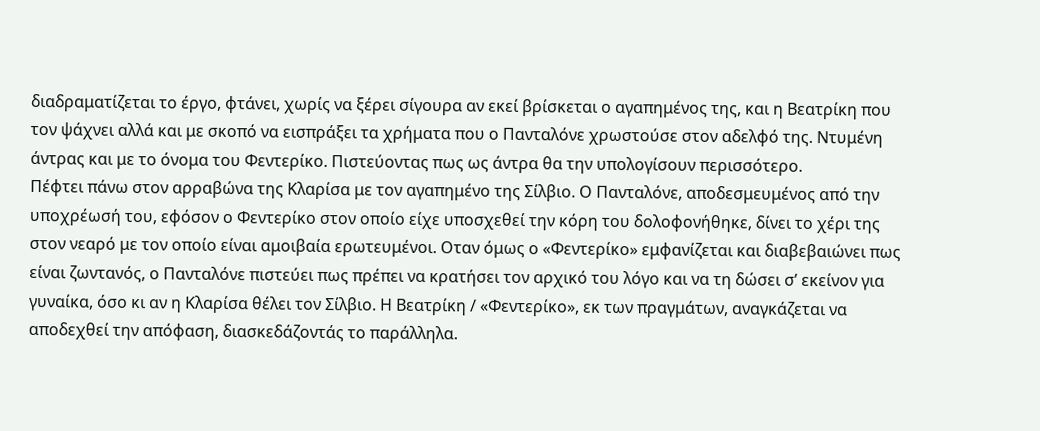διαδραματίζεται το έργο, φτάνει, χωρίς να ξέρει σίγουρα αν εκεί βρίσκεται ο αγαπημένος της, και η Βεατρίκη που τον ψάχνει αλλά και με σκοπό να εισπράξει τα χρήματα που ο Πανταλόνε χρωστούσε στον αδελφό της. Ντυμένη άντρας και με το όνομα του Φεντερίκο. Πιστεύοντας πως ως άντρα θα την υπολογίσουν περισσότερο.
Πέφτει πάνω στον αρραβώνα της Κλαρίσα με τον αγαπημένο της Σίλβιο. Ο Πανταλόνε, αποδεσμευμένος από την υποχρέωσή του, εφόσον ο Φεντερίκο στον οποίο είχε υποσχεθεί την κόρη του δολοφονήθηκε, δίνει το χέρι της στον νεαρό με τον οποίο είναι αμοιβαία ερωτευμένοι. Οταν όμως ο «Φεντερίκο» εμφανίζεται και διαβεβαιώνει πως είναι ζωντανός, ο Πανταλόνε πιστεύει πως πρέπει να κρατήσει τον αρχικό του λόγο και να τη δώσει σ’ εκείνον για γυναίκα, όσο κι αν η Κλαρίσα θέλει τον Σίλβιο. Η Βεατρίκη / «Φεντερίκο», εκ των πραγμάτων, αναγκάζεται να αποδεχθεί την απόφαση, διασκεδάζοντάς το παράλληλα.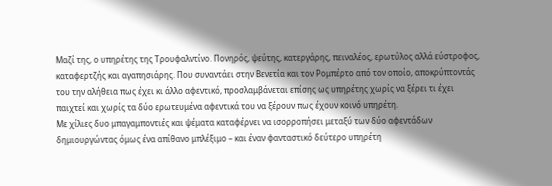Μαζί της, ο υπηρέτης της Τρουφαλντίνο. Πονηρός, ψεύτης, κατεργάρης, πειναλέος, ερωτύλος αλλά εύστροφος, καταφερτζής και αγαπησιάρης. Που συναντάει στην Βενετία και τον Ρομπέρτο από τον οποίο, αποκρύπτοντάς του την αλήθεια πως έχει κι άλλο αφεντικό, προσλαμβάνεται επίσης ως υπηρέτης χωρίς να ξέρει τι έχει παιχτεί και χωρίς τα δύο ερωτευμένα αφεντικά του να ξέρουν πως έχουν κοινό υπηρέτη.
Με χίλιες δυο μπαγαμποντιές και ψέματα καταφέρνει να ισορροπήσει μεταξύ των δύο αφεντάδων δημιουργώντας όμως ένα απίθανο μπλέξιμο – και έναν φανταστικό δεύτερο υπηρέτη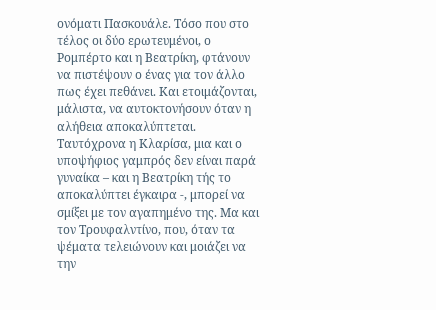ονόματι Πασκουάλε. Τόσο που στο τέλος οι δύο ερωτευμένοι, ο Ρομπέρτο και η Βεατρίκη, φτάνουν να πιστέψουν ο ένας για τον άλλο πως έχει πεθάνει. Και ετοιμάζονται, μάλιστα, να αυτοκτονήσουν όταν η αλήθεια αποκαλύπτεται.
Ταυτόχρονα η Κλαρίσα, μια και ο υποψήφιος γαμπρός δεν είναι παρά γυναίκα – και η Βεατρίκη τής το αποκαλύπτει έγκαιρα -, μπορεί να σμίξει με τον αγαπημένο της. Μα και τον Τρουφαλντίνο, που, όταν τα ψέματα τελειώνουν και μοιάζει να την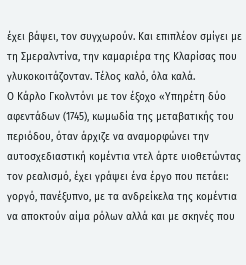έχει βάψει, τον συγχωρούν. Και επιπλέον σμίγει με τη Σμεραλντίνα, την καμαριέρα της Κλαρίσας που γλυκοκοιτάζονταν. Τέλος καλό, όλα καλά.
Ο Κάρλο Γκολντόνι με τον έξοχο «Υπηρέτη δύο αφεντάδων (1745), κωμωδία της μεταβατικής του περιόδου, όταν άρχιζε να αναμορφώνει την αυτοσχεδιαστική κομέντια ντελ άρτε υιοθετώντας τον ρεαλισμό, έχει γράψει ένα έργο που πετάει: γοργό, πανέξυπνο, με τα ανδρείκελα της κομέντια να αποκτούν αίμα ρόλων αλλά και με σκηνές που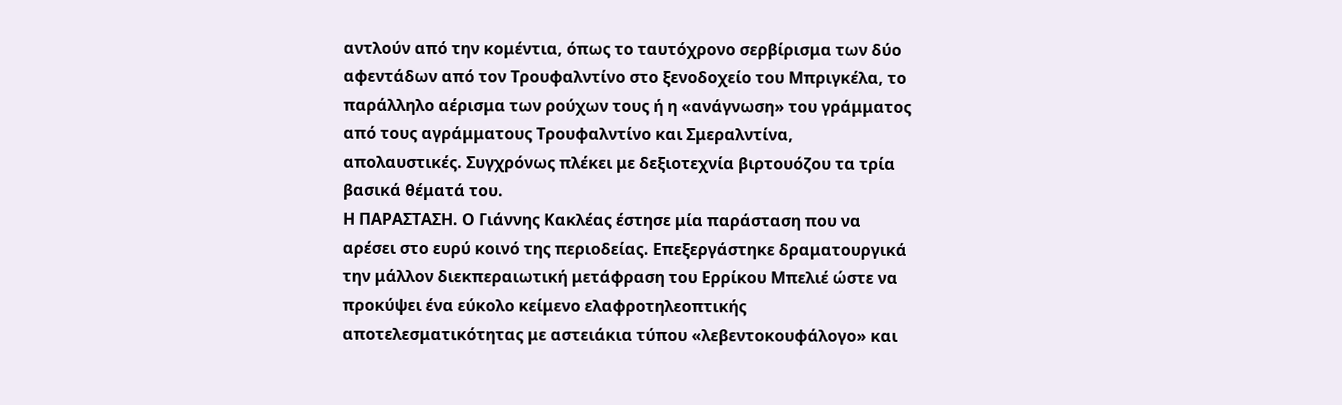αντλούν από την κομέντια, όπως το ταυτόχρονο σερβίρισμα των δύο αφεντάδων από τον Τρουφαλντίνο στο ξενοδοχείο του Μπριγκέλα, το παράλληλο αέρισμα των ρούχων τους ή η «ανάγνωση» του γράμματος από τους αγράμματους Τρουφαλντίνο και Σμεραλντίνα, απολαυστικές. Συγχρόνως πλέκει με δεξιοτεχνία βιρτουόζου τα τρία βασικά θέματά του.
Η ΠΑΡΑΣΤΑΣΗ. Ο Γιάννης Κακλέας έστησε μία παράσταση που να αρέσει στο ευρύ κοινό της περιοδείας. Επεξεργάστηκε δραματουργικά την μάλλον διεκπεραιωτική μετάφραση του Ερρίκου Μπελιέ ώστε να προκύψει ένα εύκολο κείμενο ελαφροτηλεοπτικής αποτελεσματικότητας με αστειάκια τύπου «λεβεντοκουφάλογο» και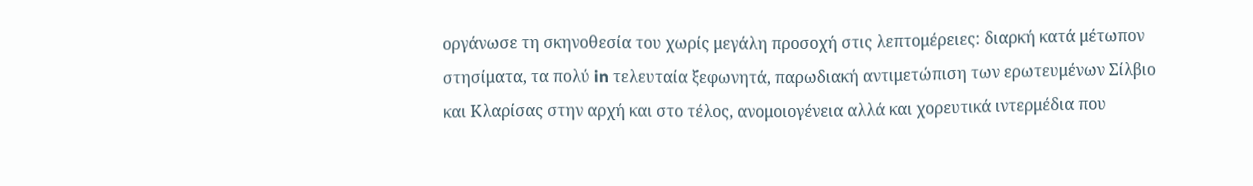οργάνωσε τη σκηνοθεσία του χωρίς μεγάλη προσοχή στις λεπτομέρειες: διαρκή κατά μέτωπον στησίματα, τα πολύ in τελευταία ξεφωνητά, παρωδιακή αντιμετώπιση των ερωτευμένων Σίλβιο και Κλαρίσας στην αρχή και στο τέλος, ανομοιογένεια αλλά και χορευτικά ιντερμέδια που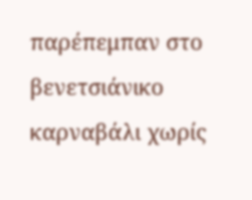παρέπεμπαν στο βενετσιάνικο καρναβάλι χωρίς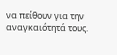να πείθουν για την αναγκαιότητά τους.